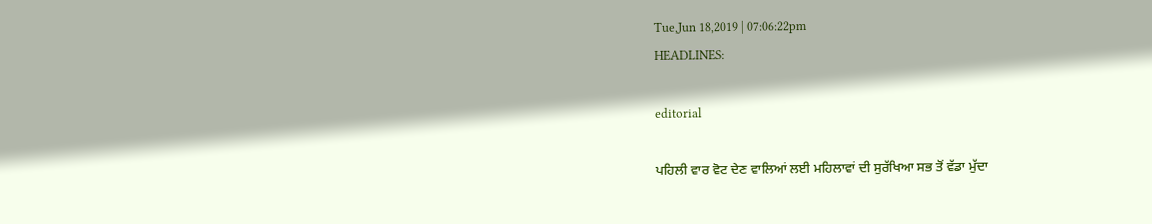Tue,Jun 18,2019 | 07:06:22pm
HEADLINES:

editorial

ਪਹਿਲੀ ਵਾਰ ਵੋਟ ਦੇਣ ਵਾਲਿਆਂ ਲਈ ਮਹਿਲਾਵਾਂ ਦੀ ਸੁਰੱਖਿਆ ਸਭ ਤੋਂ ਵੱਡਾ ਮੁੱਦਾ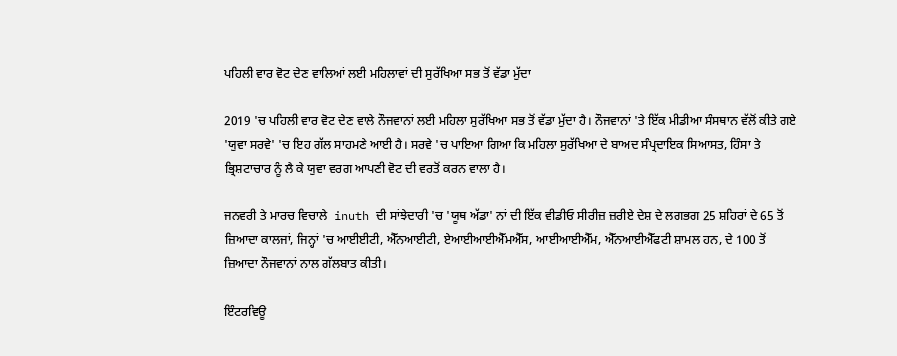ਪਹਿਲੀ ਵਾਰ ਵੋਟ ਦੇਣ ਵਾਲਿਆਂ ਲਈ ਮਹਿਲਾਵਾਂ ਦੀ ਸੁਰੱਖਿਆ ਸਭ ਤੋਂ ਵੱਡਾ ਮੁੱਦਾ

2019 'ਚ ਪਹਿਲੀ ਵਾਰ ਵੋਟ ਦੇਣ ਵਾਲੇ ਨੌਜਵਾਨਾਂ ਲਈ ਮਹਿਲਾ ਸੁਰੱਖਿਆ ਸਭ ਤੋਂ ਵੱਡਾ ਮੁੱਦਾ ਹੈ। ਨੌਜਵਾਨਾਂ 'ਤੇ ਇੱਕ ਮੀਡੀਆ ਸੰਸਥਾਨ ਵੱਲੋਂ ਕੀਤੇ ਗਏ 'ਯੁਵਾ ਸਰਵੇ' 'ਚ ਇਹ ਗੱਲ ਸਾਹਮਣੇ ਆਈ ਹੈ। ਸਰਵੇ 'ਚ ਪਾਇਆ ਗਿਆ ਕਿ ਮਹਿਲਾ ਸੁਰੱਖਿਆ ਦੇ ਬਾਅਦ ਸੰਪ੍ਰਦਾਇਕ ਸਿਆਸਤ, ਹਿੰਸਾ ਤੇ ਭ੍ਰਿਸ਼ਟਾਚਾਰ ਨੂੰ ਲੈ ਕੇ ਯੁਵਾ ਵਰਗ ਆਪਣੀ ਵੋਟ ਦੀ ਵਰਤੋਂ ਕਰਨ ਵਾਲਾ ਹੈ।

ਜਨਵਰੀ ਤੇ ਮਾਰਚ ਵਿਚਾਲੇ  inuth ਦੀ ਸਾਂਝੇਦਾਰੀ 'ਚ 'ਯੂਥ ਅੱਡਾ' ਨਾਂ ਦੀ ਇੱਕ ਵੀਡੀਓ ਸੀਰੀਜ਼ ਜ਼ਰੀਏ ਦੇਸ਼ ਦੇ ਲਗਭਗ 25 ਸ਼ਹਿਰਾਂ ਦੇ 65 ਤੋਂ ਜ਼ਿਆਦਾ ਕਾਲਜਾਂ, ਜਿਨ੍ਹਾਂ 'ਚ ਆਈਈਟੀ, ਐੱਨਆਈਟੀ, ਏਆਈਆਈਐੱਮਐੱਸ, ਆਈਆਈਐੱਮ, ਐੱਨਆਈਐੱਫਟੀ ਸ਼ਾਮਲ ਹਨ, ਦੇ 100 ਤੋਂ ਜ਼ਿਆਦਾ ਨੌਜਵਾਨਾਂ ਨਾਲ ਗੱਲਬਾਤ ਕੀਤੀ।

ਇੰਟਰਵਿਊ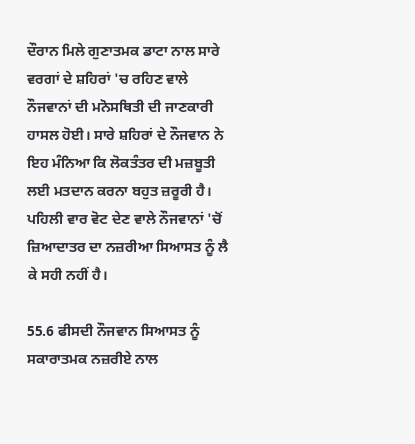ਦੌਰਾਨ ਮਿਲੇ ਗੁਣਾਤਮਕ ਡਾਟਾ ਨਾਲ ਸਾਰੇ ਵਰਗਾਂ ਦੇ ਸ਼ਹਿਰਾਂ 'ਚ ਰਹਿਣ ਵਾਲੇ ਨੌਜਵਾਨਾਂ ਦੀ ਮਨੋਸਥਿਤੀ ਦੀ ਜਾਣਕਾਰੀ ਹਾਸਲ ਹੋਈ। ਸਾਰੇ ਸ਼ਹਿਰਾਂ ਦੇ ਨੌਜਵਾਨ ਨੇ ਇਹ ਮੰਨਿਆ ਕਿ ਲੋਕਤੰਤਰ ਦੀ ਮਜ਼ਬੂਤੀ ਲਈ ਮਤਦਾਨ ਕਰਨਾ ਬਹੁਤ ਜ਼ਰੂਰੀ ਹੈ। ਪਹਿਲੀ ਵਾਰ ਵੋਟ ਦੇਣ ਵਾਲੇ ਨੌਜਵਾਨਾਂ 'ਚੋਂ ਜ਼ਿਆਦਾਤਰ ਦਾ ਨਜ਼ਰੀਆ ਸਿਆਸਤ ਨੂੰ ਲੈ ਕੇ ਸਹੀ ਨਹੀਂ ਹੈ।

55.6 ਫੀਸਦੀ ਨੌਜਵਾਨ ਸਿਆਸਤ ਨੂੰ ਸਕਾਰਾਤਮਕ ਨਜ਼ਰੀਏ ਨਾਲ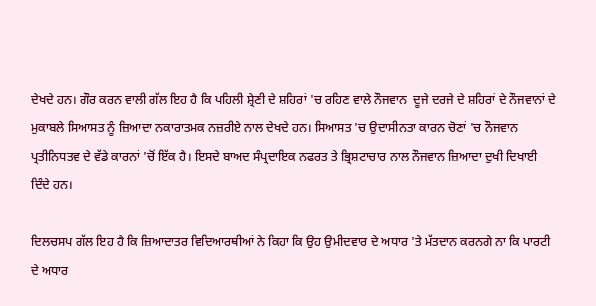ਦੇਖਦੇ ਹਨ। ਗੌਰ ਕਰਨ ਵਾਲੀ ਗੱਲ ਇਹ ਹੈ ਕਿ ਪਹਿਲੀ ਸ਼੍ਰੇਣੀ ਦੇ ਸ਼ਹਿਰਾਂ 'ਚ ਰਹਿਣ ਵਾਲੇ ਨੌਜਵਾਨ  ਦੂਜੇ ਦਰਜੇ ਦੇ ਸ਼ਹਿਰਾਂ ਦੇ ਨੌਜਵਾਨਾਂ ਦੇ ਮੁਕਾਬਲੇ ਸਿਆਸਤ ਨੂੰ ਜ਼ਿਆਦਾ ਨਕਾਰਾਤਮਕ ਨਜ਼ਰੀਏ ਨਾਲ ਦੇਖਦੇ ਹਨ। ਸਿਆਸਤ 'ਚ ਉਦਾਸੀਨਤਾ ਕਾਰਨ ਚੋਣਾਂ 'ਚ ਨੌਜਵਾਨ ਪ੍ਰਤੀਨਿਧਤਵ ਦੇ ਵੱਡੇ ਕਾਰਨਾਂ 'ਚੋਂ ਇੱਕ ਹੈ। ਇਸਦੇ ਬਾਅਦ ਸੰਪ੍ਰਦਾਇਕ ਨਫਰਤ ਤੇ ਭ੍ਰਿਸ਼ਟਾਚਾਰ ਨਾਲ ਨੌਜਵਾਨ ਜ਼ਿਆਦਾ ਦੁਖੀ ਦਿਖਾਈ ਦਿੰਦੇ ਹਨ।

ਦਿਲਚਸਪ ਗੱਲ ਇਹ ਹੈ ਕਿ ਜ਼ਿਆਦਾਤਰ ਵਿਦਿਆਰਥੀਆਂ ਨੇ ਕਿਹਾ ਕਿ ਉਹ ਉਮੀਦਵਾਰ ਦੇ ਅਧਾਰ 'ਤੇ ਮੱਤਦਾਨ ਕਰਨਗੇ ਨਾ ਕਿ ਪਾਰਟੀ ਦੇ ਅਧਾਰ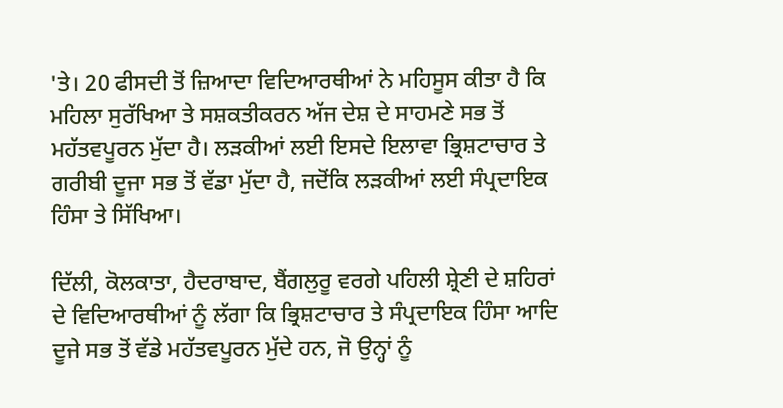'ਤੇ। 20 ਫੀਸਦੀ ਤੋਂ ਜ਼ਿਆਦਾ ਵਿਦਿਆਰਥੀਆਂ ਨੇ ਮਹਿਸੂਸ ਕੀਤਾ ਹੈ ਕਿ ਮਹਿਲਾ ਸੁਰੱਖਿਆ ਤੇ ਸਸ਼ਕਤੀਕਰਨ ਅੱਜ ਦੇਸ਼ ਦੇ ਸਾਹਮਣੇ ਸਭ ਤੋਂ ਮਹੱਤਵਪੂਰਨ ਮੁੱਦਾ ਹੈ। ਲੜਕੀਆਂ ਲਈ ਇਸਦੇ ਇਲਾਵਾ ਭ੍ਰਿਸ਼ਟਾਚਾਰ ਤੇ ਗਰੀਬੀ ਦੂਜਾ ਸਭ ਤੋਂ ਵੱਡਾ ਮੁੱਦਾ ਹੈ, ਜਦੋਂਕਿ ਲੜਕੀਆਂ ਲਈ ਸੰਪ੍ਰਦਾਇਕ ਹਿੰਸਾ ਤੇ ਸਿੱਖਿਆ।

ਦਿੱਲੀ, ਕੋਲਕਾਤਾ, ਹੈਦਰਾਬਾਦ, ਬੈਂਗਲੁਰੂ ਵਰਗੇ ਪਹਿਲੀ ਸ਼੍ਰੇਣੀ ਦੇ ਸ਼ਹਿਰਾਂ ਦੇ ਵਿਦਿਆਰਥੀਆਂ ਨੂੰ ਲੱਗਾ ਕਿ ਭ੍ਰਿਸ਼ਟਾਚਾਰ ਤੇ ਸੰਪ੍ਰਦਾਇਕ ਹਿੰਸਾ ਆਦਿ ਦੂਜੇ ਸਭ ਤੋਂ ਵੱਡੇ ਮਹੱਤਵਪੂਰਨ ਮੁੱਦੇ ਹਨ, ਜੋ ਉਨ੍ਹਾਂ ਨੂੰ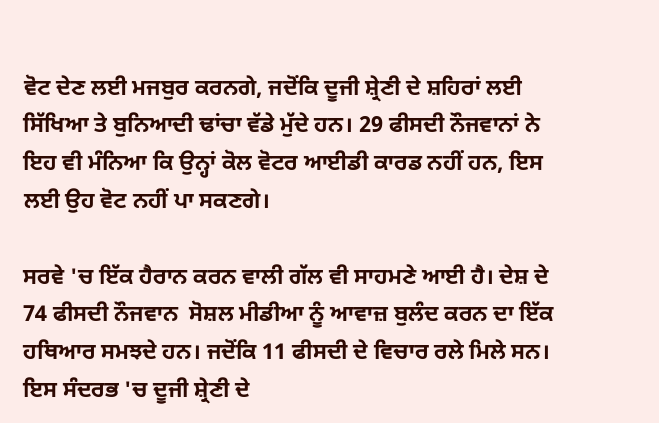ਵੋਟ ਦੇਣ ਲਈ ਮਜਬੁਰ ਕਰਨਗੇ, ਜਦੋਂਕਿ ਦੂਜੀ ਸ਼੍ਰੇਣੀ ਦੇ ਸ਼ਹਿਰਾਂ ਲਈ ਸਿੱਖਿਆ ਤੇ ਬੁਨਿਆਦੀ ਢਾਂਚਾ ਵੱਡੇ ਮੁੱਦੇ ਹਨ। 29 ਫੀਸਦੀ ਨੌਜਵਾਨਾਂ ਨੇ ਇਹ ਵੀ ਮੰਨਿਆ ਕਿ ਉਨ੍ਹਾਂ ਕੋਲ ਵੋਟਰ ਆਈਡੀ ਕਾਰਡ ਨਹੀਂ ਹਨ, ਇਸ ਲਈ ਉਹ ਵੋਟ ਨਹੀਂ ਪਾ ਸਕਣਗੇ।

ਸਰਵੇ 'ਚ ਇੱਕ ਹੈਰਾਨ ਕਰਨ ਵਾਲੀ ਗੱਲ ਵੀ ਸਾਹਮਣੇ ਆਈ ਹੈ। ਦੇਸ਼ ਦੇ 74 ਫੀਸਦੀ ਨੌਜਵਾਨ  ਸੋਸ਼ਲ ਮੀਡੀਆ ਨੂੰ ਆਵਾਜ਼ ਬੁਲੰਦ ਕਰਨ ਦਾ ਇੱਕ ਹਥਿਆਰ ਸਮਝਦੇ ਹਨ। ਜਦੋਂਕਿ 11 ਫੀਸਦੀ ਦੇ ਵਿਚਾਰ ਰਲੇ ਮਿਲੇ ਸਨ।  ਇਸ ਸੰਦਰਭ 'ਚ ਦੂਜੀ ਸ਼੍ਰੇਣੀ ਦੇ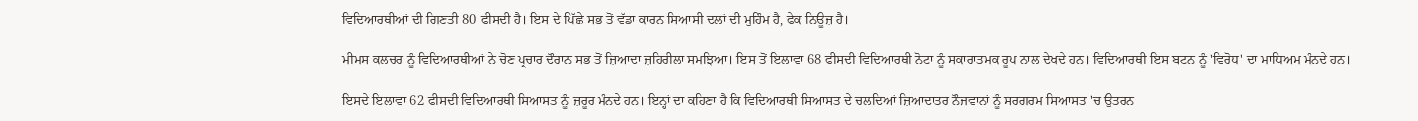ਵਿਦਿਆਰਥੀਆਂ ਦੀ ਗਿਣਤੀ 80 ਫੀਸਦੀ ਹੈ। ਇਸ ਦੇ ਪਿੱਛੇ ਸਭ ਤੋਂ ਵੱਡਾ ਕਾਰਨ ਸਿਆਸੀ ਦਲਾਂ ਦੀ ਮੁਹਿੰਮ ਹੈ, ਫੇਕ ਨਿਊਜ਼ ਹੈ।

ਮੀਮਸ ਕਲਚਰ ਨੂੰ ਵਿਦਿਆਰਥੀਆਂ ਨੇ ਚੋਣ ਪ੍ਰਚਾਰ ਦੌਰਾਨ ਸਭ ਤੋਂ ਜ਼ਿਆਦਾ ਜ਼ਹਿਰੀਲਾ ਸਮਝਿਆ। ਇਸ ਤੋਂ ਇਲਾਵਾ 68 ਫੀਸਦੀ ਵਿਦਿਆਰਥੀ ਨੋਟਾ ਨੂੰ ਸਕਾਰਾਤਮਕ ਰੂਪ ਨਾਲ ਦੇਖਦੇ ਹਨ। ਵਿਦਿਆਰਥੀ ਇਸ ਬਟਨ ਨੂੰ 'ਵਿਰੋਧ' ਦਾ ਮਾਧਿਅਮ ਮੰਨਦੇ ਹਨ।

ਇਸਦੇ ਇਲਾਵਾ 62 ਫੀਸਦੀ ਵਿਦਿਆਰਥੀ ਸਿਆਸਤ ਨੂੰ ਜ਼ਰੂਰ ਮੰਨਦੇ ਹਨ। ਇਨ੍ਹਾਂ ਦਾ ਕਹਿਣਾ ਹੈ ਕਿ ਵਿਦਿਆਰਥੀ ਸਿਆਸਤ ਦੇ ਚਲਦਿਆਂ ਜ਼ਿਆਦਾਤਰ ਨੌਜਵਾਨਾਂ ਨੂੰ ਸਰਗਰਮ ਸਿਆਸਤ 'ਚ ਉਤਰਨ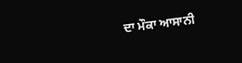ਦਾ ਮੌਕਾ ਆਸਾਨੀ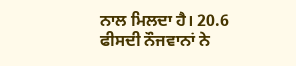ਨਾਲ ਮਿਲਦਾ ਹੈ। 20.6 ਫੀਸਦੀ ਨੌਜਵਾਨਾਂ ਨੇ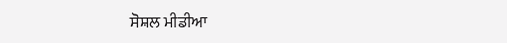ਸੋਸ਼ਲ ਮੀਡੀਆ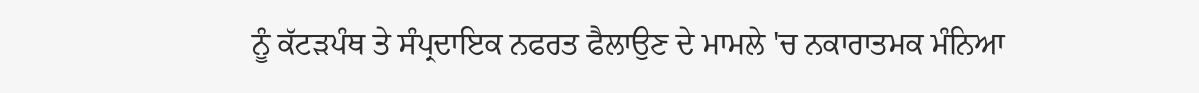ਨੂੰ ਕੱਟੜਪੰਥ ਤੇ ਸੰਪ੍ਰਦਾਇਕ ਨਫਰਤ ਫੈਲਾਉਣ ਦੇ ਮਾਮਲੇ 'ਚ ਨਕਾਰਾਤਮਕ ਮੰਨਿਆ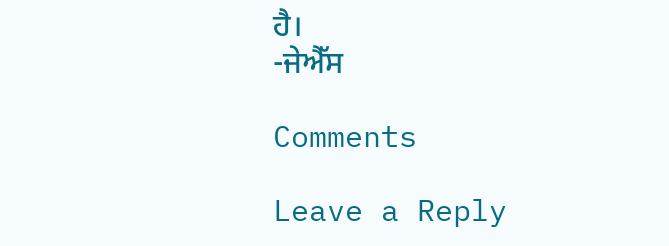ਹੈ।
-ਜੇਐੱਸ

Comments

Leave a Reply